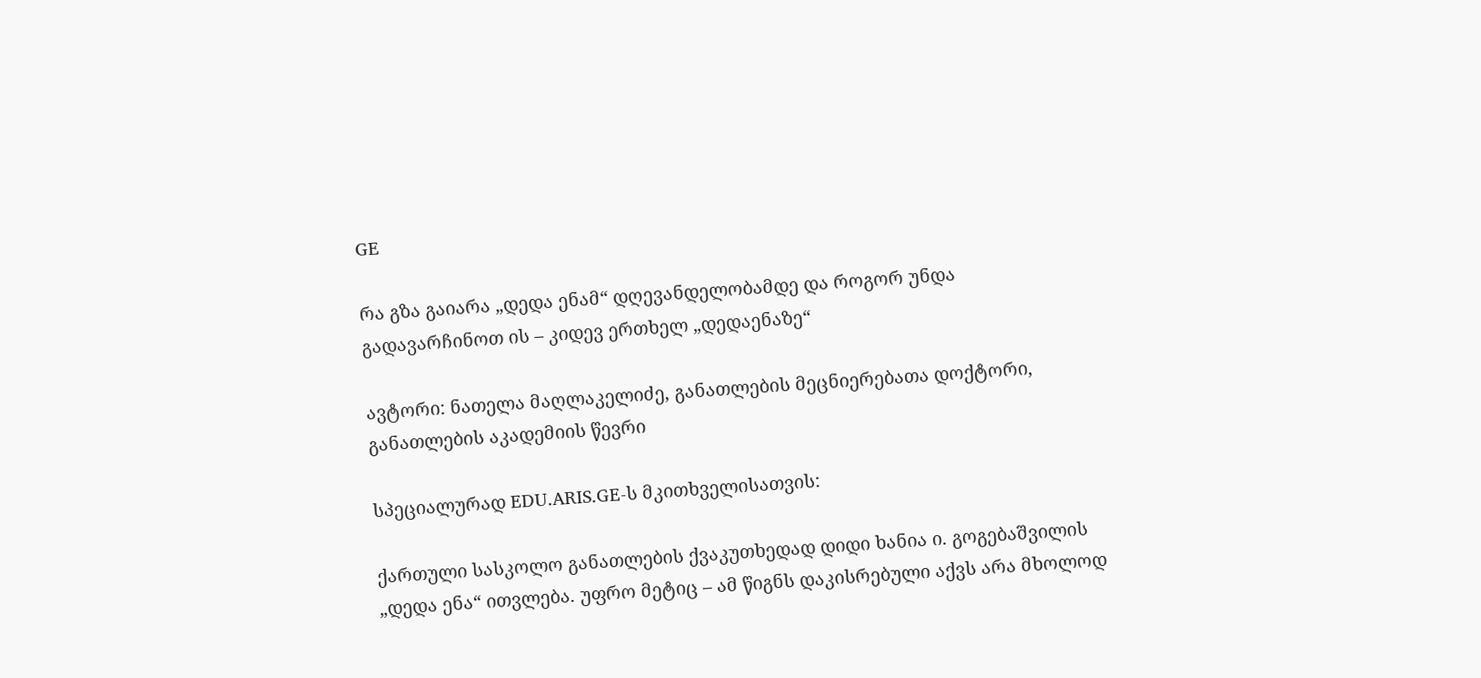GE

რა გზა გაიარა „დედა ენამ“ დღევანდელობამდე და როგორ უნდა გადავარჩინოთ ის – კიდევ ერთხელ „დედაენაზე“

ავტორი: ნათელა მაღლაკელიძე, განათლების მეცნიერებათა დოქტორი, განათლების აკადემიის წევრი

სპეციალურად EDU.ARIS.GE-ს მკითხველისათვის:

ქართული სასკოლო განათლების ქვაკუთხედად დიდი ხანია ი. გოგებაშვილის „დედა ენა“ ითვლება. უფრო მეტიც – ამ წიგნს დაკისრებული აქვს არა მხოლოდ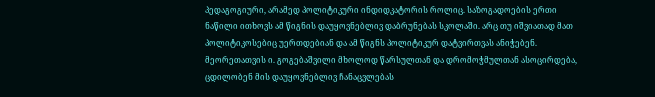პედაგოგიური, არამედ პოლიტიკური ინდიდკატორის როლიც. საზოგადოების ერთი ნაწილი ითხოვს ამ წიგნის დაუყოვნებლივ დაბრუნებას სკოლაში. არც თუ იშვიათად მათ პოლიტიკოსებიც უერთდებიან და ამ წიგნს პოლიტიკურ დატვირთვას ანიჭებენ. მეორეთათვის ი. გოგებაშვილი მხოლოდ წარსულთან და დრომოჭმულთან ასოცირდება, ცდილობენ მის დაუყოვნებლივ ჩანაცვლებას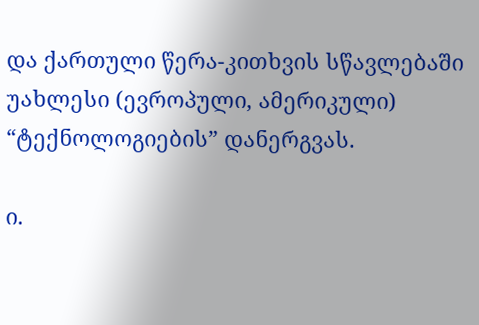და ქართული წერა-კითხვის სწავლებაში უახლესი (ევროპული, ამერიკული) “ტექნოლოგიების” დანერგვას.

ი.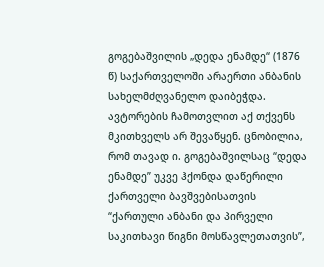გოგებაშვილის „დედა ენამდე“ (1876 წ) საქართველოში არაერთი ანბანის სახელმძღვანელო დაიბეჭდა. ავტორების ჩამოთვლით აქ თქვენს მკითხველს არ შევაწყენ. ცნობილია, რომ თავად ი. გოგებაშვილსაც “დედა ენამდე” უკვე ჰქონდა დაწერილი ქართველი ბავშვებისათვის “ქართული ანბანი და პირველი საკითხავი წიგნი მოსწავლეთათვის”,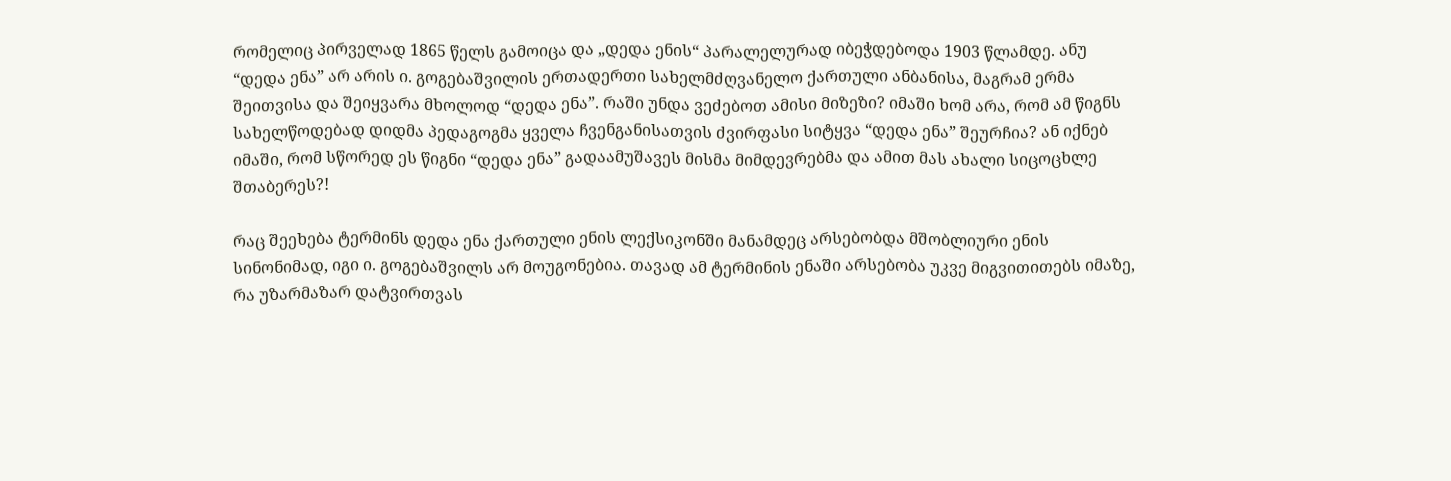რომელიც პირველად 1865 წელს გამოიცა და „დედა ენის“ პარალელურად იბეჭდებოდა 1903 წლამდე. ანუ “დედა ენა” არ არის ი. გოგებაშვილის ერთადერთი სახელმძღვანელო ქართული ანბანისა, მაგრამ ერმა შეითვისა და შეიყვარა მხოლოდ “დედა ენა”. რაში უნდა ვეძებოთ ამისი მიზეზი? იმაში ხომ არა, რომ ამ წიგნს სახელწოდებად დიდმა პედაგოგმა ყველა ჩვენგანისათვის ძვირფასი სიტყვა “დედა ენა” შეურჩია? ან იქნებ იმაში, რომ სწორედ ეს წიგნი “დედა ენა” გადაამუშავეს მისმა მიმდევრებმა და ამით მას ახალი სიცოცხლე შთაბერეს?!

რაც შეეხება ტერმინს დედა ენა ქართული ენის ლექსიკონში მანამდეც არსებობდა მშობლიური ენის სინონიმად, იგი ი. გოგებაშვილს არ მოუგონებია. თავად ამ ტერმინის ენაში არსებობა უკვე მიგვითითებს იმაზე, რა უზარმაზარ დატვირთვას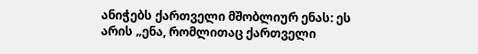ანიჭებს ქართველი მშობლიურ ენას: ეს არის „ენა, რომლითაც ქართველი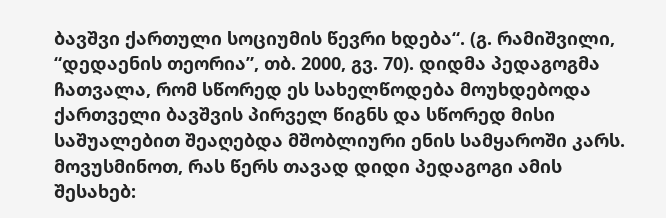ბავშვი ქართული სოციუმის წევრი ხდება“. (გ. რამიშვილი, “დედაენის თეორია”, თბ. 2000, გვ. 70). დიდმა პედაგოგმა ჩათვალა, რომ სწორედ ეს სახელწოდება მოუხდებოდა ქართველი ბავშვის პირველ წიგნს და სწორედ მისი საშუალებით შეაღებდა მშობლიური ენის სამყაროში კარს. მოვუსმინოთ, რას წერს თავად დიდი პედაგოგი ამის შესახებ: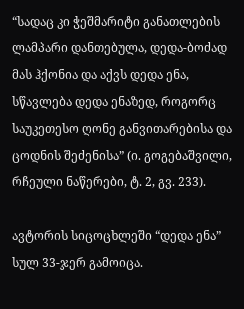“სადაც კი ჭეშმარიტი განათლების ლამპარი დანთებულა, დედა-ბოძად მას ჰქონია და აქვს დედა ენა, სწავლება დედა ენაზედ, როგორც საუკეთესო ღონე განვითარებისა და ცოდნის შეძენისა” (ი. გოგებაშვილი, რჩეული ნაწერები, ტ. 2, გვ. 233).

ავტორის სიცოცხლეში “დედა ენა” სულ 33-ჯერ გამოიცა.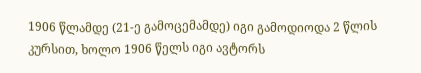1906 წლამდე (21-ე გამოცემამდე) იგი გამოდიოდა 2 წლის კურსით, ხოლო 1906 წელს იგი ავტორს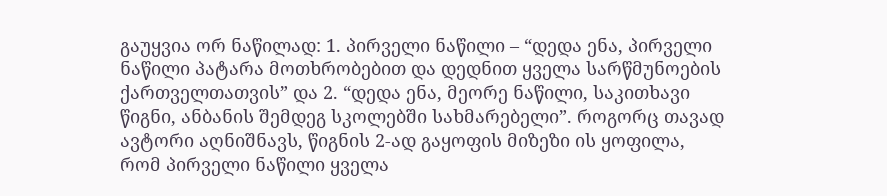გაუყვია ორ ნაწილად: 1. პირველი ნაწილი – “დედა ენა, პირველი ნაწილი პატარა მოთხრობებით და დედნით ყველა სარწმუნოების ქართველთათვის” და 2. “დედა ენა, მეორე ნაწილი, საკითხავი წიგნი, ანბანის შემდეგ სკოლებში სახმარებელი”. როგორც თავად ავტორი აღნიშნავს, წიგნის 2-ად გაყოფის მიზეზი ის ყოფილა, რომ პირველი ნაწილი ყველა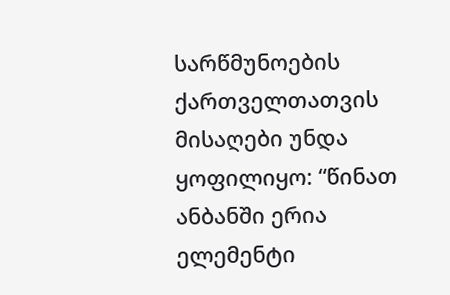სარწმუნოების ქართველთათვის მისაღები უნდა ყოფილიყო: “წინათ ანბანში ერია ელემენტი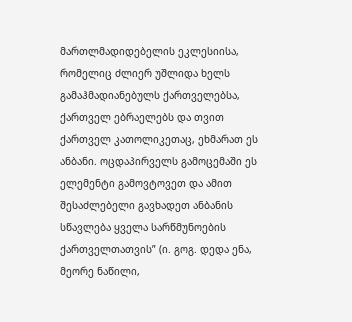მართლმადიდებელის ეკლესიისა, რომელიც ძლიერ უშლიდა ხელს გამაჰმადიანებულს ქართველებსა, ქართველ ებრაელებს და თვით ქართველ კათოლიკეთაც, ეხმარათ ეს ანბანი. ოცდაპირველს გამოცემაში ეს ელემენტი გამოვტოვეთ და ამით შესაძლებელი გავხადეთ ანბანის სწავლება ყველა სარწმუნოების ქართველთათვის” (ი. გოგ. დედა ენა, მეორე ნაწილი,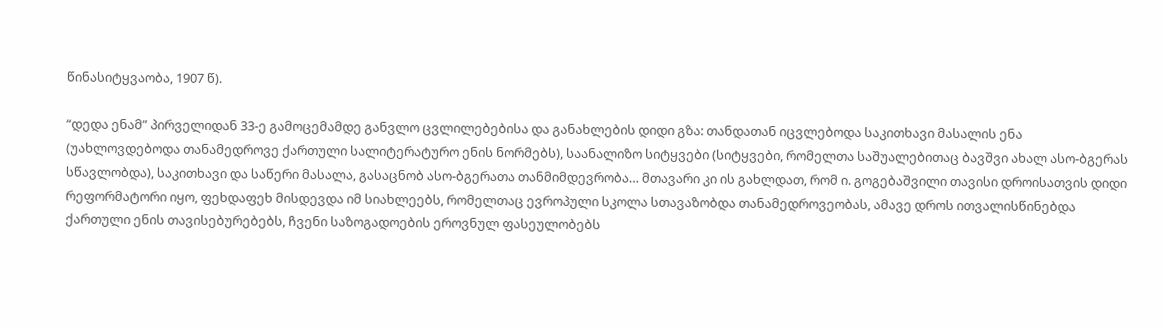წინასიტყვაობა, 1907 წ).

“დედა ენამ” პირველიდან 33-ე გამოცემამდე განვლო ცვლილებებისა და განახლების დიდი გზა: თანდათან იცვლებოდა საკითხავი მასალის ენა (უახლოვდებოდა თანამედროვე ქართული სალიტერატურო ენის ნორმებს), საანალიზო სიტყვები (სიტყვები, რომელთა საშუალებითაც ბავშვი ახალ ასო-ბგერას სწავლობდა), საკითხავი და საწერი მასალა, გასაცნობ ასო-ბგერათა თანმიმდევრობა… მთავარი კი ის გახლდათ, რომ ი. გოგებაშვილი თავისი დროისათვის დიდი რეფორმატორი იყო, ფეხდაფეხ მისდევდა იმ სიახლეებს, რომელთაც ევროპული სკოლა სთავაზობდა თანამედროვეობას, ამავე დროს ითვალისწინებდა ქართული ენის თავისებურებებს, ჩვენი საზოგადოების ეროვნულ ფასეულობებს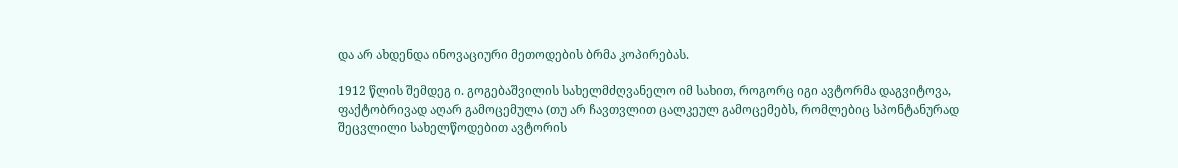და არ ახდენდა ინოვაციური მეთოდების ბრმა კოპირებას.

1912 წლის შემდეგ ი. გოგებაშვილის სახელმძღვანელო იმ სახით, როგორც იგი ავტორმა დაგვიტოვა, ფაქტობრივად აღარ გამოცემულა (თუ არ ჩავთვლით ცალკეულ გამოცემებს, რომლებიც სპონტანურად შეცვლილი სახელწოდებით ავტორის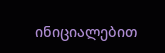ინიციალებით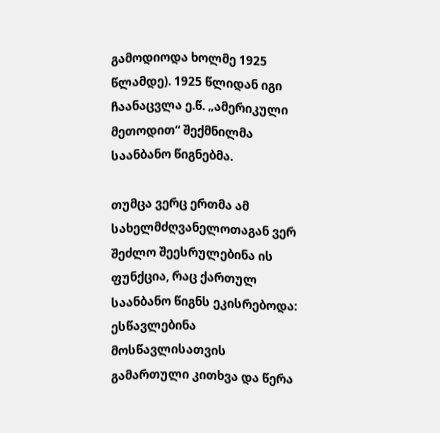გამოდიოდა ხოლმე 1925 წლამდე). 1925 წლიდან იგი ჩაანაცვლა ე.წ. „ამერიკული მეთოდით“ შექმნილმა საანბანო წიგნებმა.

თუმცა ვერც ერთმა ამ სახელმძღვანელოთაგან ვერ შეძლო შეესრულებინა ის ფუნქცია, რაც ქართულ საანბანო წიგნს ეკისრებოდა: ესწავლებინა მოსწავლისათვის გამართული კითხვა და წერა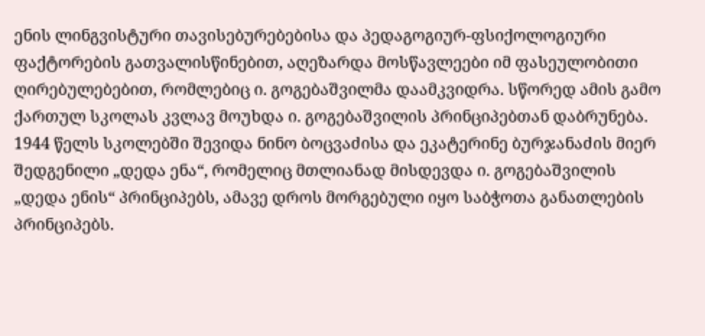ენის ლინგვისტური თავისებურებებისა და პედაგოგიურ-ფსიქოლოგიური ფაქტორების გათვალისწინებით, აღეზარდა მოსწავლეები იმ ფასეულობითი ღირებულებებით, რომლებიც ი. გოგებაშვილმა დაამკვიდრა. სწორედ ამის გამო ქართულ სკოლას კვლავ მოუხდა ი. გოგებაშვილის პრინციპებთან დაბრუნება. 1944 წელს სკოლებში შევიდა ნინო ბოცვაძისა და ეკატერინე ბურჯანაძის მიერ შედგენილი „დედა ენა“, რომელიც მთლიანად მისდევდა ი. გოგებაშვილის „დედა ენის“ პრინციპებს, ამავე დროს მორგებული იყო საბჭოთა განათლების პრინციპებს.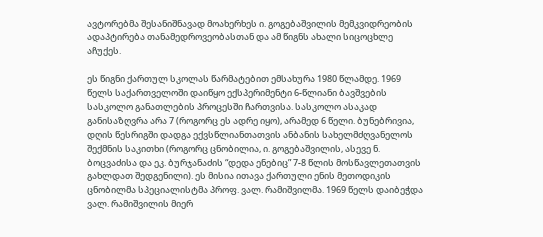ავტორებმა შესანიშნავად მოახერხეს ი. გოგებაშვილის მემკვიდრეობის ადაპტირება თანამედროვეობასთან და ამ წიგნს ახალი სიცოცხლე აჩუქეს.

ეს წიგნი ქართულ სკოლას წარმატებით ემსახურა 1980 წლამდე. 1969 წელს საქართველოში დაიწყო ექსპერიმენტი 6-წლიანი ბავშვების სასკოლო განათლების პროცესში ჩართვისა. სასკოლო ასაკად განისაზღვრა არა 7 (როგორც ეს ადრე იყო), არამედ 6 წელი. ბუნებრივია, დღის წესრიგში დადგა ექვსწლიანთათვის ანბანის სახელმძღვანელოს შექმნის საკითხი (როგორც ცნობილია, ი. გოგებაშვილის, ასევე ნ. ბოცვაძისა და ეკ. ბურჯანაძის “დედა ენებიც” 7-8 წლის მოსწავლეთათვის გახლდათ შედგენილი). ეს მისია ითავა ქართული ენის მეთოდიკის ცნობილმა სპეციალისტმა პროფ. ვალ. რამიშვილმა. 1969 წელს დაიბეჭდა ვალ. რამიშვილის მიერ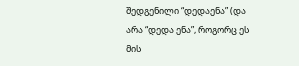შედგენილი “დედაენა” (და არა “დედა ენა”, როგორც ეს მის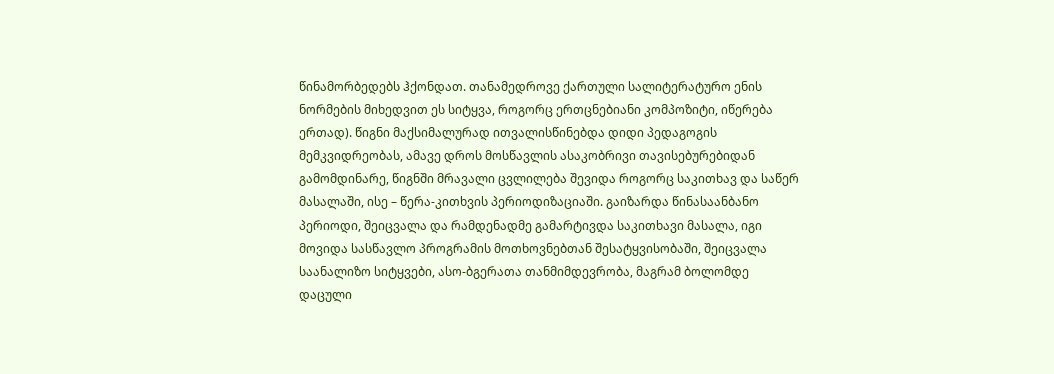წინამორბედებს ჰქონდათ. თანამედროვე ქართული სალიტერატურო ენის ნორმების მიხედვით ეს სიტყვა, როგორც ერთცნებიანი კომპოზიტი, იწერება ერთად). წიგნი მაქსიმალურად ითვალისწინებდა დიდი პედაგოგის მემკვიდრეობას, ამავე დროს მოსწავლის ასაკობრივი თავისებურებიდან გამომდინარე, წიგნში მრავალი ცვლილება შევიდა როგორც საკითხავ და საწერ მასალაში, ისე – წერა-კითხვის პერიოდიზაციაში. გაიზარდა წინასაანბანო პერიოდი, შეიცვალა და რამდენადმე გამარტივდა საკითხავი მასალა, იგი მოვიდა სასწავლო პროგრამის მოთხოვნებთან შესატყვისობაში, შეიცვალა საანალიზო სიტყვები, ასო-ბგერათა თანმიმდევრობა, მაგრამ ბოლომდე დაცული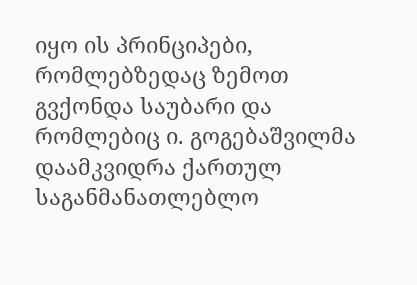იყო ის პრინციპები, რომლებზედაც ზემოთ გვქონდა საუბარი და რომლებიც ი. გოგებაშვილმა დაამკვიდრა ქართულ საგანმანათლებლო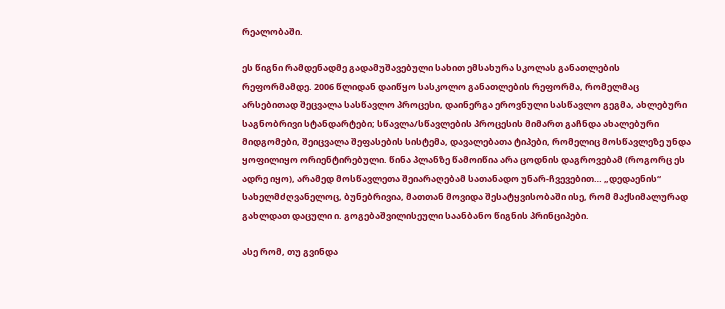რეალობაში.

ეს წიგნი რამდენადმე გადამუშავებული სახით ემსახურა სკოლას განათლების რეფორმამდე. 2006 წლიდან დაიწყო სასკოლო განათლების რეფორმა, რომელმაც არსებითად შეცვალა სასწავლო პროცესი, დაინერგა ეროვნული სასწავლო გეგმა, ახლებური საგნობრივი სტანდარტები; სწავლა/სწავლების პროცესის მიმართ გაჩნდა ახალებური მიდგომები, შეიცვალა შეფასების სისტემა, დავალებათა ტიპები, რომელიც მოსწავლეზე უნდა ყოფილიყო ორიენტირებული. წინა პლანზე წამოიწია არა ცოდნის დაგროვებამ (როგორც ეს ადრე იყო), არამედ მოსწავლეთა შეიარაღებამ სათანადო უნარ-ჩვევებით… „დედაენის“ სახელმძღვანელოც, ბუნებრივია, მათთან მოვიდა შესატყვისობაში ისე, რომ მაქსიმალურად გახლდათ დაცული ი. გოგებაშვილისეული საანბანო წიგნის პრინციპები.

ასე რომ, თუ გვინდა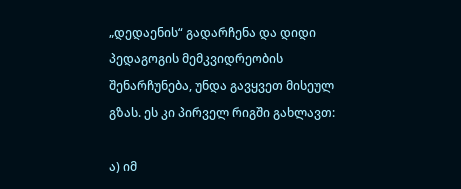„დედაენის“ გადარჩენა და დიდი პედაგოგის მემკვიდრეობის შენარჩუნება, უნდა გავყვეთ მისეულ გზას. ეს კი პირველ რიგში გახლავთ:

ა) იმ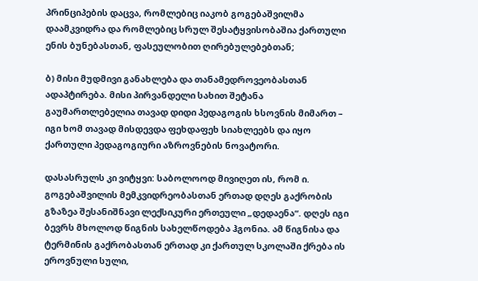პრინციპების დაცვა, რომლებიც იაკობ გოგებაშვილმა დაამკვიდრა და რომლებიც სრულ შესატყვისობაშია ქართული ენის ბუნებასთან, ფასეულობით ღირებულებებთან;

ბ) მისი მუდმივი განახლება და თანამედროვეობასთან ადაპტირება. მისი პირვანდელი სახით შეტანა გაუმართლებელია თავად დიდი პედაგოგის ხსოვნის მიმართ – იგი ხომ თავად მისდევდა ფეხდაფეხ სიახლეებს და იყო ქართული პედაგოგიური აზროვნების ნოვატორი.

დასასრულს კი ვიტყვი: საბოლოოდ მივიღეთ ის, რომ ი. გოგებაშვილის მემკვიდრეობასთან ერთად დღეს გაქრობის გზაზეა შესანიშნავი ლექსიკური ერთეული „დედაენა“. დღეს იგი ბევრს მხოლოდ წიგნის სახელწოდება ჰგონია. ამ წიგნისა და ტერმინის გაქრობასთან ერთად კი ქართულ სკოლაში ქრება ის ეროვნული სული,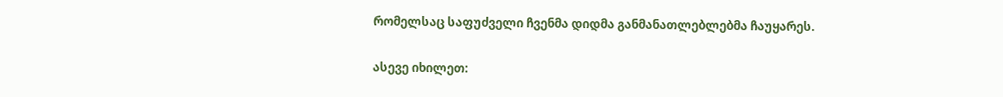რომელსაც საფუძველი ჩვენმა დიდმა განმანათლებლებმა ჩაუყარეს.

ასევე იხილეთ: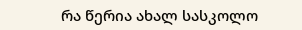რა წერია ახალ სასკოლო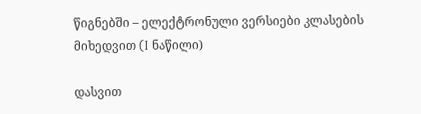წიგნებში – ელექტრონული ვერსიები კლასების მიხედვით (I ნაწილი)

დასვით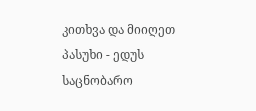კითხვა და მიიღეთ პასუხი - ედუს საცნობარო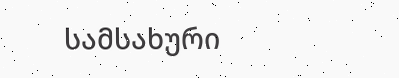სამსახური